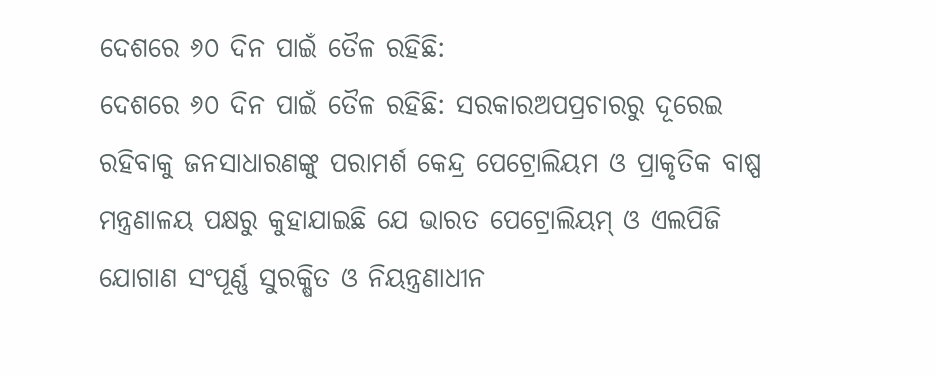ଦେଶରେ ୬୦ ଦିନ ପାଇଁ ତୈଳ ରହିଛି:
ଦେଶରେ ୬୦ ଦିନ ପାଇଁ ତୈଳ ରହିଛି: ସରକାରଅପପ୍ରଚାରରୁ ଦୂରେଇ ରହିବାକୁ ଜନସାଧାରଣଙ୍କୁ ପରାମର୍ଶ କେନ୍ଦ୍ର ପେଟ୍ରୋଲିୟମ ଓ ପ୍ରାକୃତିକ ବାଷ୍ପ ମନ୍ତ୍ରଣାଳୟ ପକ୍ଷରୁ କୁହାଯାଇଛି ଯେ ଭାରତ ପେଟ୍ରୋଲିୟମ୍ ଓ ଏଲପିଜି ଯୋଗାଣ ସଂପୂର୍ଣ୍ଣ ସୁରକ୍ଷିତ ଓ ନିୟନ୍ତ୍ରଣାଧୀନ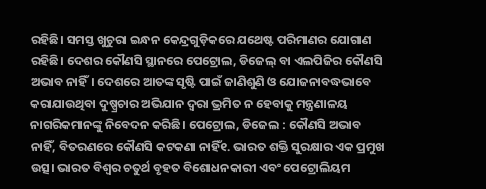ରହିଛି। ସମସ୍ତ ଖୁଚୁରା ଇନ୍ଧନ କେନ୍ଦ୍ରଗୁଡ଼ିକରେ ଯଥେଷ୍ଟ ପରିମାଣର ଯୋଗାଣ ରହିଛି। ଦେଶର କୌଣସି ସ୍ଥାନରେ ପେଟ୍ରୋଲ, ଡିଜେଲ୍ ବା ଏଲପିଜିର କୌଣସି ଅଭାବ ନାହିଁ। ଦେଶରେ ଆତଙ୍କ ସୃଷ୍ଟି ପାଇଁ ଜାଣିଶୁଣି ଓ ଯୋଜନାବଦ୍ଧଭାବେ କରାଯାଉଥିବା ଦୁଷ୍ପ୍ରଚାର ଅଭିଯାନ ଦ୍ବରା ଭ୍ରମିତ ନ ହେବାକୁ ମନ୍ତ୍ରଣାଳୟ ନାଗରିକମାନଙ୍କୁ ନିବେଦନ କରିଛି। ପେଟ୍ରୋଲ, ଡିଜେଲ : କୌଣସି ଅଭାବ ନାହିଁ, ବିତରଣରେ କୌଣସି କଟକଣା ନାହିଁ୧. ଭାରତ ଶକ୍ତି ସୁରକ୍ଷାର ଏକ ପ୍ରମୁଖ ଉତ୍ସ। ଭାରତ ବିଶ୍ୱର ଚତୁର୍ଥ ବୃହତ ବିଶୋଧନକାରୀ ଏବଂ ପେଟ୍ରୋଲିୟମ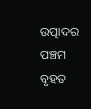ଉତ୍ପାଦର ପଞ୍ଚମ ବୃହତ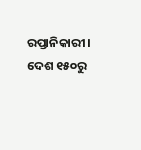ରପ୍ତାନିକାରୀ। ଦେଶ ୧୫୦ରୁ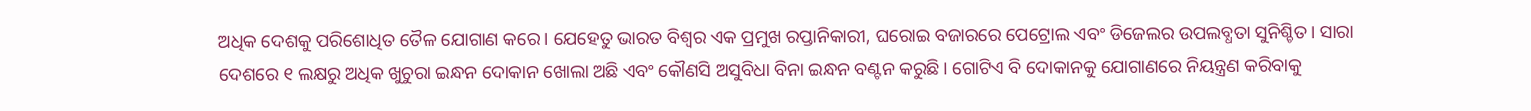ଅଧିକ ଦେଶକୁ ପରିଶୋଧିତ ତୈଳ ଯୋଗାଣ କରେ। ଯେହେତୁ ଭାରତ ବିଶ୍ୱର ଏକ ପ୍ରମୁଖ ରପ୍ତାନିକାରୀ, ଘରୋଇ ବଜାରରେ ପେଟ୍ରୋଲ ଏବଂ ଡିଜେଲର ଉପଲବ୍ଧତା ସୁନିଶ୍ଚିତ। ସାରା ଦେଶରେ ୧ ଲକ୍ଷରୁ ଅଧିକ ଖୁଚୁରା ଇନ୍ଧନ ଦୋକାନ ଖୋଲା ଅଛି ଏବଂ କୌଣସି ଅସୁବିଧା ବିନା ଇନ୍ଧନ ବଣ୍ଟନ କରୁଛି। ଗୋଟିଏ ବି ଦୋକାନକୁ ଯୋଗାଣରେ ନିୟନ୍ତ୍ରଣ କରିବାକୁ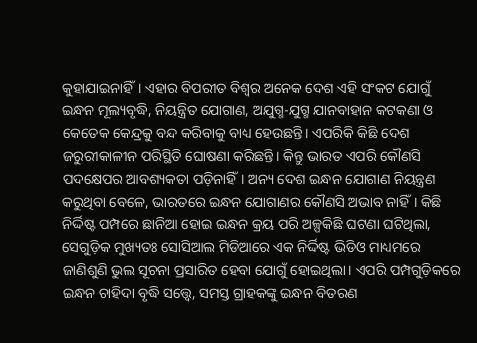କୁହାଯାଇନାହିଁ। ଏହାର ବିପରୀତ ବିଶ୍ବର ଅନେକ ଦେଶ ଏହି ସଂକଟ ଯୋଗୁଁ ଇନ୍ଧନ ମୂଲ୍ୟବୃଦ୍ଧି, ନିୟନ୍ତ୍ରିତ ଯୋଗାଣ, ଅଯୁଗ୍ମ-ଯୁଗ୍ମ ଯାନବାହାନ କଟକଣା ଓ କେତେକ କେନ୍ଦ୍ରକୁ ବନ୍ଦ କରିବାକୁ ବାଧ୍ୟ ହେଉଛନ୍ତି। ଏପରିକି କିଛି ଦେଶ ଜରୁରୀକାଳୀନ ପରିସ୍ଥିତି ଘୋଷଣା କରିଛନ୍ତି। କିନ୍ତୁ ଭାରତ ଏପରି କୌଣସି ପଦକ୍ଷେପର ଆବଶ୍ୟକତା ପଡ଼ିନାହିଁ। ଅନ୍ୟ ଦେଶ ଇନ୍ଧନ ଯୋଗାଣ ନିୟନ୍ତ୍ରଣ କରୁଥିବା ବେଳେ, ଭାରତରେ ଇନ୍ଧନ ଯୋଗାଣର କୌଣସି ଅଭାବ ନାହିଁ। କିଛି ନିର୍ଦ୍ଦିଷ୍ଟ ପମ୍ପରେ ଛାନିଆ ହୋଇ ଇନ୍ଧନ କ୍ରୟ ପରି ଅଳ୍ପକିଛି ଘଟଣା ଘଟିଥିଲା, ସେଗୁଡ଼ିକ ମୁଖ୍ୟତଃ ସୋସିଆଲ ମିଡିଆରେ ଏକ ନିର୍ଦ୍ଦିଷ୍ଟ ଭିଡିଓ ମାଧ୍ୟମରେ ଜାଣିଶୁଣି ଭୁଲ ସୂଚନା ପ୍ରସାରିତ ହେବା ଯୋଗୁଁ ହୋଇଥିଲା। ଏପରି ପମ୍ପଗୁଡ଼ିକରେ ଇନ୍ଧନ ଚାହିଦା ବୃଦ୍ଧି ସତ୍ତ୍ୱେ, ସମସ୍ତ ଗ୍ରାହକଙ୍କୁ ଇନ୍ଧନ ବିତରଣ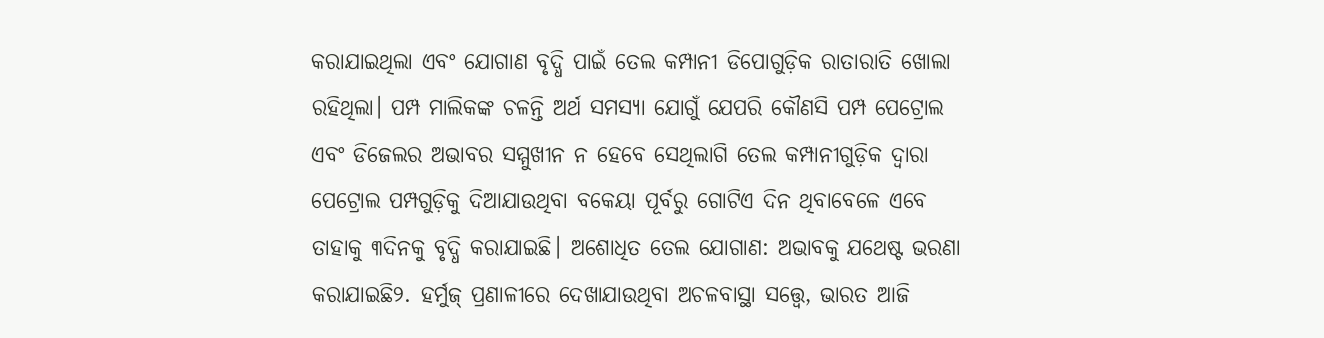କରାଯାଇଥିଲା ଏବଂ ଯୋଗାଣ ବୃଦ୍ଧି ପାଇଁ ତେଲ କମ୍ପାନୀ ଡିପୋଗୁଡ଼ିକ ରାତାରାତି ଖୋଲା ରହିଥିଲା। ପମ୍ପ ମାଲିକଙ୍କ ଚଳନ୍ତି ଅର୍ଥ ସମସ୍ୟା ଯୋଗୁଁ ଯେପରି କୌଣସି ପମ୍ପ ପେଟ୍ରୋଲ ଏବଂ ଡିଜେଲର ଅଭାବର ସମ୍ମୁଖୀନ ନ ହେବେ ସେଥିଲାଗି ତେଲ କମ୍ପାନୀଗୁଡ଼ିକ ଦ୍ୱାରା ପେଟ୍ରୋଲ ପମ୍ପଗୁଡ଼ିକୁ ଦିଆଯାଉଥିବା ବକେୟା ପୂର୍ବରୁ ଗୋଟିଏ ଦିନ ଥିବାବେଳେ ଏବେ ତାହାକୁ ୩ଦିନକୁ ବୃଦ୍ଧି କରାଯାଇଛି। ଅଶୋଧିତ ତେଲ ଯୋଗାଣ: ଅଭାବକୁ ଯଥେଷ୍ଟ ଭରଣା କରାଯାଇଛି୨. ହର୍ମୁଜ୍ ପ୍ରଣାଳୀରେ ଦେଖାଯାଉଥିବା ଅଚଳବାସ୍ଥା ସତ୍ତ୍ୱେ, ଭାରତ ଆଜି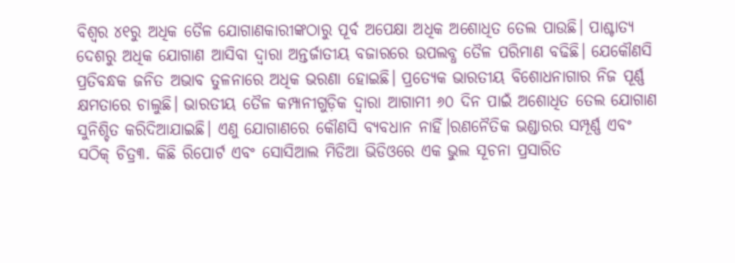ବିଶ୍ୱର ୪୧ରୁ ଅଧିକ ତୈଳ ଯୋଗାଣକାରୀଙ୍କଠାରୁ ପୂର୍ବ ଅପେକ୍ଷା ଅଧିକ ଅଶୋଧିତ ତେଲ ପାଉଛି। ପାଶ୍ଚାତ୍ୟ ଦେଶରୁ ଅଧିକ ଯୋଗାଣ ଆସିବା ଦ୍ବାରା ଅନ୍ତର୍ଜାତୀୟ ବଜାରରେ ଉପଲବ୍ଧ ତୈଳ ପରିମାଣ ବଢିଛି। ଯେକୌଣସି ପ୍ରତିବନ୍ଧକ ଜନିତ ଅଭାବ ତୁଳନାରେ ଅଧିକ ଭରଣା ହୋଇଛି। ପ୍ରତ୍ୟେକ ଭାରତୀୟ ବିଶୋଧନାଗାର ନିଜ ପୂର୍ଣ୍ଣ କ୍ଷମତାରେ ଚାଲୁଛି। ଭାରତୀୟ ତୈଳ କମ୍ପାନୀଗୁଡ଼ିକ ଦ୍ୱାରା ଆଗାମୀ ୬୦ ଦିନ ପାଇଁ ଅଶୋଧିତ ତେଲ ଯୋଗାଣ ସୁନିଶ୍ଚିତ କରିଦିଆଯାଇଛି। ଏଣୁ ଯୋଗାଣରେ କୌଣସି ବ୍ୟବଧାନ ନାହିଁ।ରଣନୈତିକ ଭଣ୍ଡାରର ସମ୍ପୂର୍ଣ୍ଣ ଏବଂ ସଠିକ୍ ଚିତ୍ର୩. କିଛି ରିପୋର୍ଟ ଏବଂ ସୋସିଆଲ ମିଡିଆ ଭିଡିଓରେ ଏକ ଭୁଲ ସୂଚନା ପ୍ରସାରିତ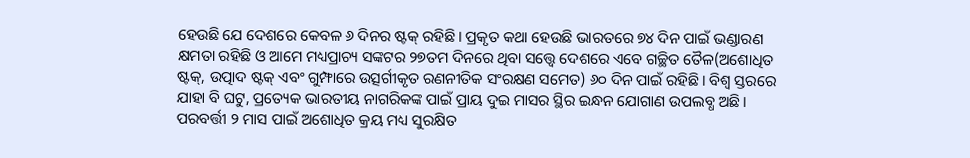ହେଉଛି ଯେ ଦେଶରେ କେବଳ ୬ ଦିନର ଷ୍ଟକ୍ ରହିଛି। ପ୍ରକୃତ କଥା ହେଉଛି ଭାରତରେ ୭୪ ଦିନ ପାଇଁ ଭଣ୍ଡାରଣ କ୍ଷମତା ରହିଛି ଓ ଆମେ ମଧ୍ୟପ୍ରାଚ୍ୟ ସଙ୍କଟର ୨୭ତମ ଦିନରେ ଥିବା ସତ୍ତ୍ବେ ଦେଶରେ ଏବେ ଗଚ୍ଛିତ ତୈଳ(ଅଶୋଧିତ ଷ୍ଟକ୍, ଉତ୍ପାଦ ଷ୍ଟକ୍ ଏବଂ ଗୁମ୍ଫାରେ ଉତ୍ସର୍ଗୀକୃତ ରଣନୀତିକ ସଂରକ୍ଷଣ ସମେତ) ୬୦ ଦିନ ପାଇଁ ରହିଛି। ବିଶ୍ୱ ସ୍ତରରେ ଯାହା ବି ଘଟୁ, ପ୍ରତ୍ୟେକ ଭାରତୀୟ ନାଗରିକଙ୍କ ପାଇଁ ପ୍ରାୟ ଦୁଇ ମାସର ସ୍ଥିର ଇନ୍ଧନ ଯୋଗାଣ ଉପଲବ୍ଧ ଅଛି। ପରବର୍ତ୍ତୀ ୨ ମାସ ପାଇଁ ଅଶୋଧିତ କ୍ରୟ ମଧ୍ୟ ସୁରକ୍ଷିତ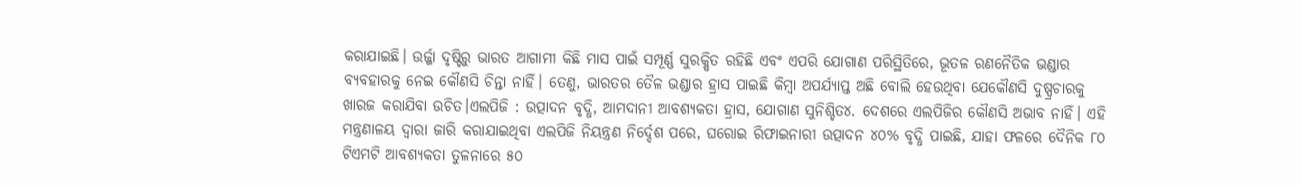କରାଯାଇଛି। ଉର୍ଜ୍ଜା ଦୃଷ୍ଟିରୁ ଭାରତ ଆଗାମୀ କିଛି ମାସ ପାଇଁ ସମ୍ପୂର୍ଣ୍ଣ ସୁରକ୍ଷିତ ରହିଛି ଏବଂ ଏପରି ଯୋଗାଣ ପରିସ୍ଥିତିରେ, ଭୂତଳ ରଣନୈତିକ ଭଣ୍ଡାର ବ୍ୟବହାରକୁ ନେଇ କୌଣସି ଚିନ୍ତା ନାହିଁ। ତେଣୁ, ଭାରତର ତୈଳ ଭଣ୍ଡାର ହ୍ରାସ ପାଇଛି କିମ୍ବା ଅପର୍ଯ୍ୟାପ୍ତ ଅଛି ବୋଲି ହେଉଥିବା ଯେକୌଣସି ଦୁଷ୍ପ୍ରଚାରକୁ ଖାରଜ କରାଯିବା ଉଚିତ।ଏଲପିଜି : ଉତ୍ପାଦନ ବୃଦ୍ଧି, ଆମଦାନୀ ଆବଶ୍ୟକତା ହ୍ରାସ, ଯୋଗାଣ ସୁନିଶ୍ଚିତ୪. ଦେଶରେ ଏଲପିଜିର କୌଣସି ଅଭାବ ନାହିଁ। ଏହି ମନ୍ତ୍ରଣାଳୟ ଦ୍ୱାରା ଜାରି କରାଯାଇଥିବା ଏଲପିଜି ନିୟନ୍ତ୍ରଣ ନିର୍ଦ୍ଦେଶ ପରେ, ଘରୋଇ ରିଫାଇନାରୀ ଉତ୍ପାଦନ ୪୦% ବୃଦ୍ଧି ପାଇଛି, ଯାହା ଫଳରେ ଦୈନିକ ୮୦ ଟିଏମଟି ଆବଶ୍ୟକତା ତୁଳନାରେ ୫୦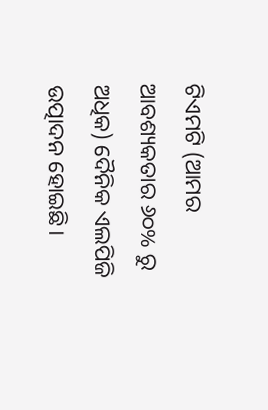ଟିଏମଟି (ଆମର ଆବଶ୍ୟକତାର ୬୦% ରୁ ଅଧିକ) ଦୈନିକ ଏଲପିଜି ଉତ୍ପାଦନ ହୋଇଛି।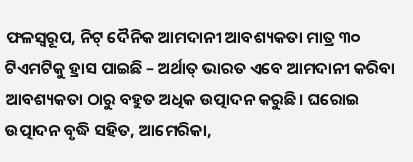ଫଳସ୍ୱରୂପ, ନିଟ୍ ଦୈନିକ ଆମଦାନୀ ଆବଶ୍ୟକତା ମାତ୍ର ୩୦ ଟିଏମଟିକୁ ହ୍ରାସ ପାଇଛି – ଅର୍ଥାତ୍ ଭାରତ ଏବେ ଆମଦାନୀ କରିବା ଆବଶ୍ୟକତା ଠାରୁ ବହୁତ ଅଧିକ ଉତ୍ପାଦନ କରୁଛି। ଘରୋଇ ଉତ୍ପାଦନ ବୃଦ୍ଧି ସହିତ, ଆମେରିକା,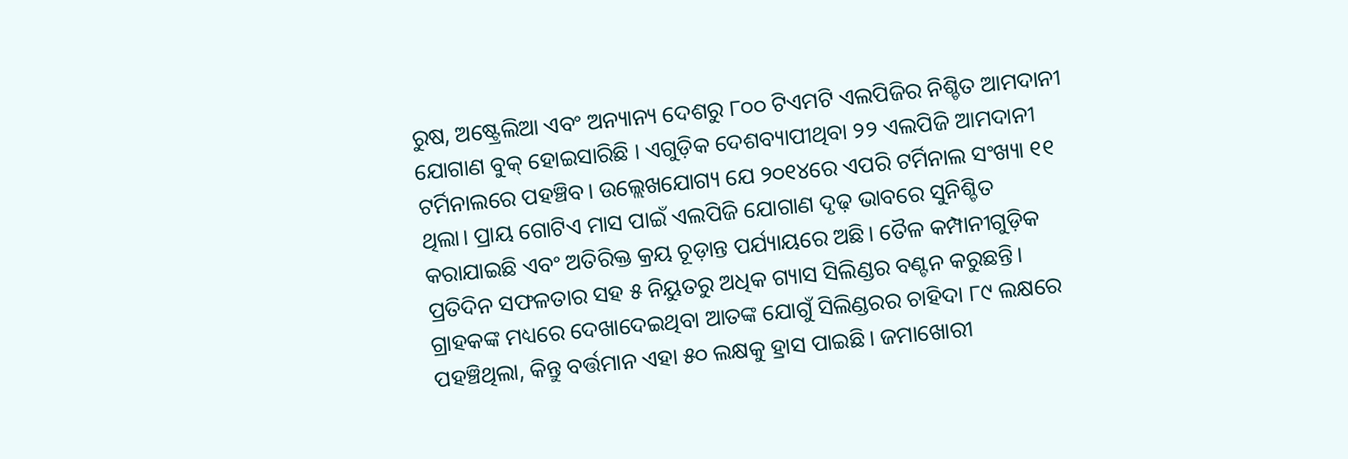ରୁଷ, ଅଷ୍ଟ୍ରେଲିଆ ଏବଂ ଅନ୍ୟାନ୍ୟ ଦେଶରୁ ୮୦୦ ଟିଏମଟି ଏଲପିଜିର ନିଶ୍ଚିତ ଆମଦାନୀ ଯୋଗାଣ ବୁକ୍ ହୋଇସାରିଛି । ଏଗୁଡ଼ିକ ଦେଶବ୍ୟାପୀଥିବା ୨୨ ଏଲପିଜି ଆମଦାନୀ ଟର୍ମିନାଲରେ ପହଞ୍ଚିବ। ଉଲ୍ଲେଖଯୋଗ୍ୟ ଯେ ୨୦୧୪ରେ ଏପରି ଟର୍ମିନାଲ ସଂଖ୍ୟା ୧୧ ଥିଲା। ପ୍ରାୟ ଗୋଟିଏ ମାସ ପାଇଁ ଏଲପିଜି ଯୋଗାଣ ଦୃଢ଼ ଭାବରେ ସୁନିଶ୍ଚିତ କରାଯାଇଛି ଏବଂ ଅତିରିକ୍ତ କ୍ରୟ ଚୂଡ଼ାନ୍ତ ପର୍ଯ୍ୟାୟରେ ଅଛି। ତୈଳ କମ୍ପାନୀଗୁଡ଼ିକ ପ୍ରତିଦିନ ସଫଳତାର ସହ ୫ ନିୟୁତରୁ ଅଧିକ ଗ୍ୟାସ ସିଲିଣ୍ଡର ବଣ୍ଟନ କରୁଛନ୍ତି। ଗ୍ରାହକଙ୍କ ମଧ୍ୟରେ ଦେଖାଦେଇଥିବା ଆତଙ୍କ ଯୋଗୁଁ ସିଲିଣ୍ଡରର ଚାହିଦା ୮୯ ଲକ୍ଷରେ ପହଞ୍ଚିଥିଲା, କିନ୍ତୁ ବର୍ତ୍ତମାନ ଏହା ୫୦ ଲକ୍ଷକୁ ହ୍ରାସ ପାଇଛି। ଜମାଖୋରୀ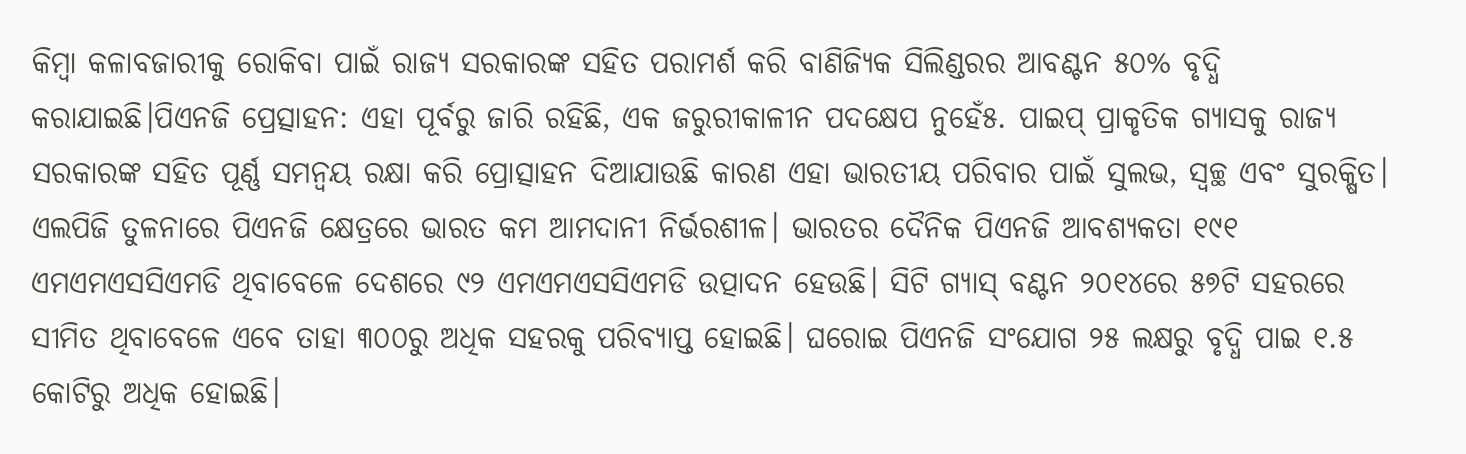କିମ୍ବା କଳାବଜାରୀକୁ ରୋକିବା ପାଇଁ ରାଜ୍ୟ ସରକାରଙ୍କ ସହିତ ପରାମର୍ଶ କରି ବାଣିଜ୍ୟିକ ସିଲିଣ୍ଡରର ଆବଣ୍ଟନ ୫୦% ବୃଦ୍ଧି କରାଯାଇଛି।ପିଏନଜି ପ୍ରେତ୍ସାହନ: ଏହା ପୂର୍ବରୁ ଜାରି ରହିଛି, ଏକ ଜରୁରୀକାଳୀନ ପଦକ୍ଷେପ ନୁହେଁ୫. ପାଇପ୍ ପ୍ରାକୃତିକ ଗ୍ୟାସକୁ ରାଜ୍ୟ ସରକାରଙ୍କ ସହିତ ପୂର୍ଣ୍ଣ ସମନ୍ୱୟ ରକ୍ଷା କରି ପ୍ରୋତ୍ସାହନ ଦିଆଯାଉଛି କାରଣ ଏହା ଭାରତୀୟ ପରିବାର ପାଇଁ ସୁଲଭ, ସ୍ୱଚ୍ଛ ଏବଂ ସୁରକ୍ଷିତ। ଏଲପିଜି ତୁଳନାରେ ପିଏନଜି କ୍ଷେତ୍ରରେ ଭାରତ କମ ଆମଦାନୀ ନିର୍ଭରଶୀଳ। ଭାରତର ଦୈନିକ ପିଏନଜି ଆବଶ୍ୟକତା ୧୯୧ ଏମଏମଏସସିଏମଡି ଥିବାବେଳେ ଦେଶରେ ୯୨ ଏମଏମଏସସିଏମଡି ଉତ୍ପାଦନ ହେଉଛି। ସିଟି ଗ୍ୟାସ୍ ବଣ୍ଟନ ୨୦୧୪ରେ ୫୭ଟି ସହରରେ ସୀମିତ ଥିବାବେଳେ ଏବେ ତାହା ୩୦୦ରୁ ଅଧିକ ସହରକୁ ପରିବ୍ୟାପ୍ତ ହୋଇଛି। ଘରୋଇ ପିଏନଜି ସଂଯୋଗ ୨୫ ଲକ୍ଷରୁ ବୃଦ୍ଧି ପାଇ ୧.୫ କୋଟିରୁ ଅଧିକ ହୋଇଛି।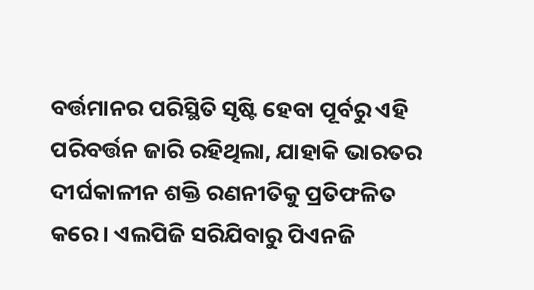ବର୍ତ୍ତମାନର ପରିସ୍ଥିତି ସୃଷ୍ଟି ହେବା ପୂର୍ବରୁ ଏହି ପରିବର୍ତ୍ତନ ଜାରି ରହିଥିଲା, ଯାହାକି ଭାରତର ଦୀର୍ଘକାଳୀନ ଶକ୍ତି ରଣନୀତିକୁ ପ୍ରତିଫଳିତ କରେ। ଏଲପିଜି ସରିଯିବାରୁ ପିଏନଜି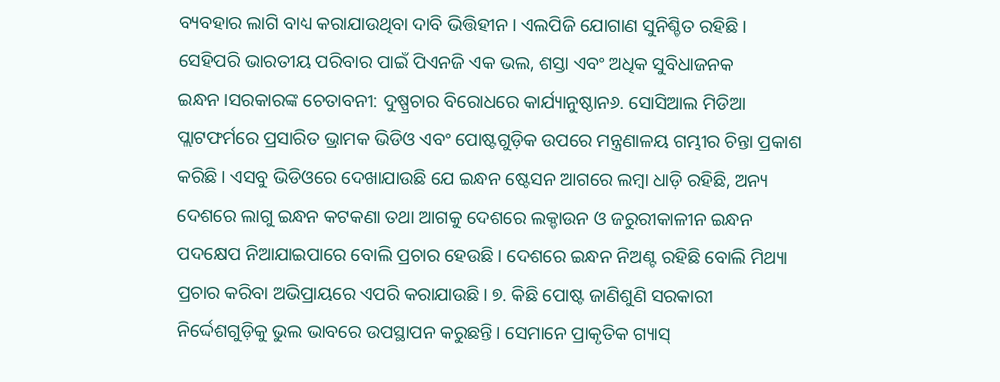ବ୍ୟବହାର ଲାଗି ବାଧ୍ୟ କରାଯାଉଥିବା ଦାବି ଭିତ୍ତିହୀନ। ଏଲପିଜି ଯୋଗାଣ ସୁନିଶ୍ଚିତ ରହିଛି। ସେହିପରି ଭାରତୀୟ ପରିବାର ପାଇଁ ପିଏନଜି ଏକ ଭଲ, ଶସ୍ତା ଏବଂ ଅଧିକ ସୁବିଧାଜନକ ଇନ୍ଧନ।ସରକାରଙ୍କ ଚେତାବନୀ: ଦୁଷ୍ପ୍ରଚାର ବିରୋଧରେ କାର୍ଯ୍ୟାନୁଷ୍ଠାନ୬. ସୋସିଆଲ ମିଡିଆ ପ୍ଲାଟଫର୍ମରେ ପ୍ରସାରିତ ଭ୍ରାମକ ଭିଡିଓ ଏବଂ ପୋଷ୍ଟଗୁଡ଼ିକ ଉପରେ ମନ୍ତ୍ରଣାଳୟ ଗମ୍ଭୀର ଚିନ୍ତା ପ୍ରକାଶ କରିଛି। ଏସବୁ ଭିଡିଓରେ ଦେଖାଯାଉଛି ଯେ ଇନ୍ଧନ ଷ୍ଟେସନ ଆଗରେ ଲମ୍ବା ଧାଡ଼ି ରହିଛି, ଅନ୍ୟ ଦେଶରେ ଲାଗୁ ଇନ୍ଧନ କଟକଣା ତଥା ଆଗକୁ ଦେଶରେ ଲକ୍ଡାଉନ ଓ ଜରୁରୀକାଳୀନ ଇନ୍ଧନ ପଦକ୍ଷେପ ନିଆଯାଇପାରେ ବୋଲି ପ୍ରଚାର ହେଉଛି। ଦେଶରେ ଇନ୍ଧନ ନିଅଣ୍ଟ ରହିଛି ବୋଲି ମିଥ୍ୟା ପ୍ରଚାର କରିବା ଅଭିପ୍ରାୟରେ ଏପରି କରାଯାଉଛି। ୭. କିଛି ପୋଷ୍ଟ ଜାଣିଶୁଣି ସରକାରୀ ନିର୍ଦ୍ଦେଶଗୁଡ଼ିକୁ ଭୁଲ ଭାବରେ ଉପସ୍ଥାପନ କରୁଛନ୍ତି। ସେମାନେ ପ୍ରାକୃତିକ ଗ୍ୟାସ୍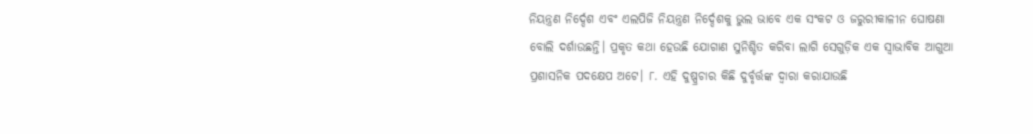ନିୟନ୍ତ୍ରଣ ନିର୍ଦ୍ଦେଶ ଏବଂ ଏଲପିଜି ନିୟନ୍ତ୍ରଣ ନିର୍ଦ୍ଦେଶକୁ ଭୁଲ ଭାବେ ଏକ ସଂକଟ ଓ ଜରୁରୀକାଳୀନ ଘୋଷଣା ବୋଲି ଦର୍ଶାଉଛନ୍ତି। ପ୍ରକୃତ କଥା ହେଉଛି ଯୋଗାଣ ସୁନିଶ୍ଚିତ କରିବା ଲାଗି ସେଗୁଡ଼ିକ ଏକ ସ୍ବାଭାବିକ ଆଗୁଆ ପ୍ରଶାସନିକ ପଦକ୍ଷେପ ଅଟେ। ୮. ଏହି ଦୁଷ୍ପ୍ରଚାର କିଛି ଦୁର୍ବୃର୍ତ୍ତଙ୍କ ଦ୍ବାରା କରାଯାଉଛି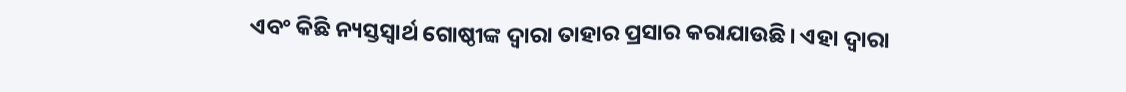ଏବଂ କିଛି ନ୍ୟସ୍ତସ୍ବାର୍ଥ ଗୋଷ୍ଠୀଙ୍କ ଦ୍ବାରା ତାହାର ପ୍ରସାର କରାଯାଉଛି। ଏହା ଦ୍ବାରା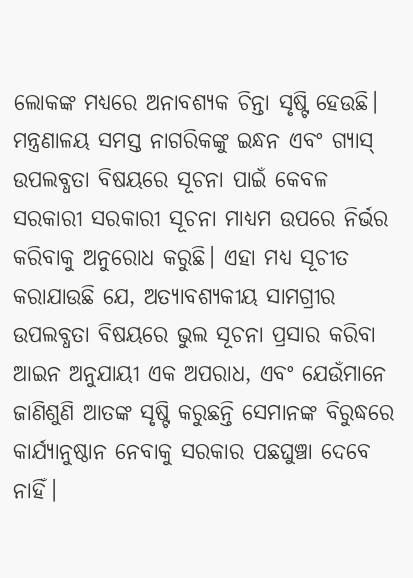ଲୋକଙ୍କ ମଧ୍ୟରେ ଅନାବଶ୍ୟକ ଚିନ୍ତା ସୃଷ୍ଟି ହେଉଛି। ମନ୍ତ୍ରଣାଳୟ ସମସ୍ତ ନାଗରିକଙ୍କୁ ଇନ୍ଧନ ଏବଂ ଗ୍ୟାସ୍ ଉପଲବ୍ଧତା ବିଷୟରେ ସୂଚନା ପାଇଁ କେବଳ ସରକାରୀ ସରକାରୀ ସୂଚନା ମାଧ୍ୟମ ଉପରେ ନିର୍ଭର କରିବାକୁ ଅନୁରୋଧ କରୁଛି। ଏହା ମଧ୍ୟ ସୂଚୀତ କରାଯାଉଛି ଯେ, ଅତ୍ୟାବଶ୍ୟକୀୟ ସାମଗ୍ରୀର ଉପଲବ୍ଧତା ବିଷୟରେ ଭୁଲ ସୂଚନା ପ୍ରସାର କରିବା ଆଇନ ଅନୁଯାୟୀ ଏକ ଅପରାଧ, ଏବଂ ଯେଉଁମାନେ ଜାଣିଶୁଣି ଆତଙ୍କ ସୃଷ୍ଟି କରୁଛନ୍ତି ସେମାନଙ୍କ ବିରୁଦ୍ଧରେ କାର୍ଯ୍ୟାନୁଷ୍ଠାନ ନେବାକୁ ସରକାର ପଛଘୁଞ୍ଚା ଦେବେ ନାହିଁ।